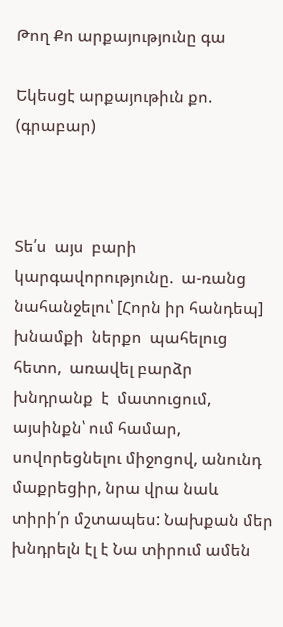Թող Քո արքայությունը գա

Եկեսցէ արքայութիւն քո. (գրաբար)



Տե՛ս  այս  բարի  կարգավորությունը.  ա-ռանց նահանջելու՝ [Հորն իր հանդեպ] խնամքի  ներքո  պահելուց  հետո,  առավել բարձր  խնդրանք  է  մատուցում,  այսինքն՝ ում համար, սովորեցնելու միջոցով, անունդ մաքրեցիր, նրա վրա նաև տիրի՛ր մշտապես: Նախքան մեր խնդրելն էլ է Նա տիրում ամեն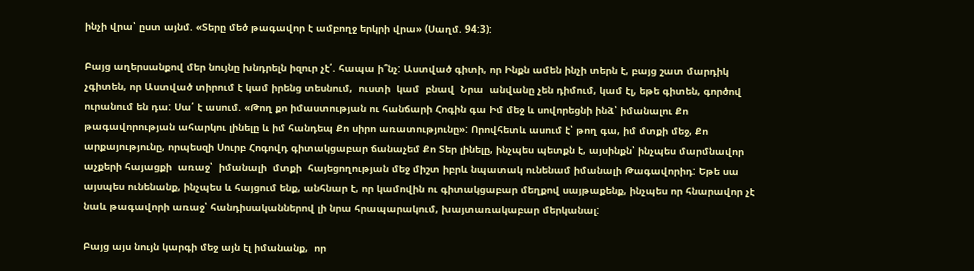ինչի վրա՝ ըստ այնմ. «Տերը մեծ թագավոր է ամբողջ երկրի վրա» (Սաղմ. 94:3):

Բայց աղերսանքով մեր նույնը խնդրելն իզուր չէ՛. հապա ի՞նչ: Աստված գիտի, որ Ինքն ամեն ինչի տերն է, բայց շատ մարդիկ չգիտեն, որ Աստված տիրում է կամ իրենց տեսնում,  ուստի  կամ  բնավ  Նրա  անվանը չեն դիմում, կամ էլ, եթե գիտեն, գործով ուրանում են դա: Սա՛ է ասում. «Թող քո իմաստության ու հանճարի Հոգին գա Իմ մեջ և սովորեցնի ինձ՝ իմանալու Քո թագավորության ահարկու լինելը և իմ հանդեպ Քո սիրո առատությունը»: Որովհետև ասում է՝ թող գա, իմ մտքի մեջ, Քո արքայությունը, որպեսզի Սուրբ Հոգովդ գիտակցաբար ճանաչեմ Քո Տեր լինելը, ինչպես պետքն է, այսինքն՝ ինչպես մարմնավոր աչքերի հայացքի  առաջ՝  իմանալի  մտքի  հայեցողության մեջ միշտ իբրև նպատակ ունենամ իմանալի Թագավորիդ: Եթե սա այսպես ունենանք, ինչպես և հայցում ենք, անհնար է, որ կամովին ու գիտակցաբար մեղքով սայթաքենք, ինչպես որ հնարավոր չէ նաև թագավորի առաջ՝ հանդիսականներով լի նրա հրապարակում, խայտառակաբար մերկանալ:

Բայց այս նույն կարգի մեջ այն էլ իմանանք,  որ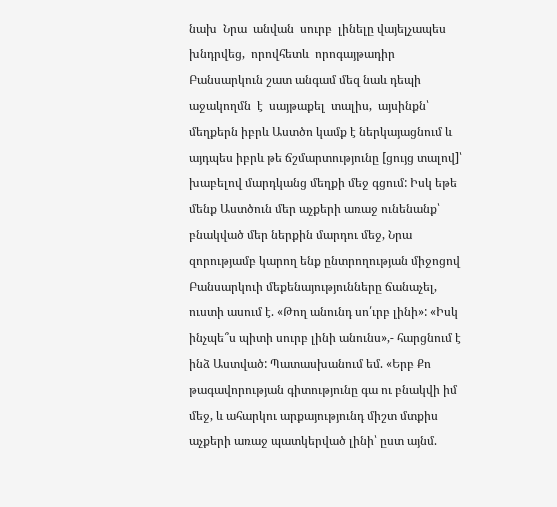նախ  Նրա  անվան  սուրբ  լինելը վայելչապես  խնդրվեց,  որովհետև  որոգայթադիր Բանսարկուն շատ անգամ մեզ նաև դեպի  աջակողմն  է  սայթաքել  տալիս,  այսինքն՝ մեղքերն իբրև Աստծո կամք է ներկայացնում և այդպես իբրև թե ճշմարտությունը [ցույց տալով]՝ խաբելով մարդկանց մեղքի մեջ գցում: Իսկ եթե մենք Աստծուն մեր աչքերի առաջ ունենանք՝ բնակված մեր ներքին մարդու մեջ, Նրա զորությամբ կարող ենք ընտրողության միջոցով Բանսարկուի մեքենայությունները ճանաչել, ուստի ասում է. «Թող անունդ սո՛ւրբ լինի»: «Իսկ ինչպե՞ս պիտի սուրբ լինի անունս»,- հարցնում է ինձ Աստված: Պատասխանում եմ. «Երբ Քո թագավորության գիտությունը գա ու բնակվի իմ մեջ, և ահարկու արքայությունդ միշտ մտքիս աչքերի առաջ պատկերված լինի՝ ըստ այնմ.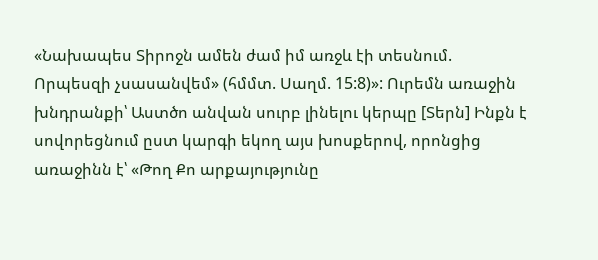«Նախապես Տիրոջն ամեն ժամ իմ առջև էի տեսնում.   Որպեսզի չսասանվեմ» (հմմտ. Սաղմ. 15:8)»: Ուրեմն առաջին խնդրանքի՝ Աստծո անվան սուրբ լինելու կերպը [Տերն] Ինքն է սովորեցնում ըստ կարգի եկող այս խոսքերով, որոնցից առաջինն է՝ «Թող Քո արքայությունը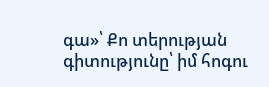գա»՝ Քո տերության գիտությունը՝ իմ հոգու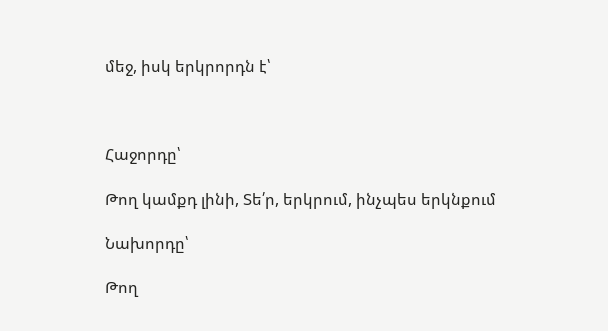մեջ, իսկ երկրորդն է՝



Հաջորդը՝

Թող կամքդ լինի, Տե՛ր, երկրում, ինչպես երկնքում

Նախորդը՝

Թող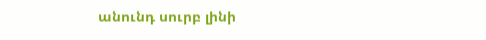անունդ սուրբ լինի